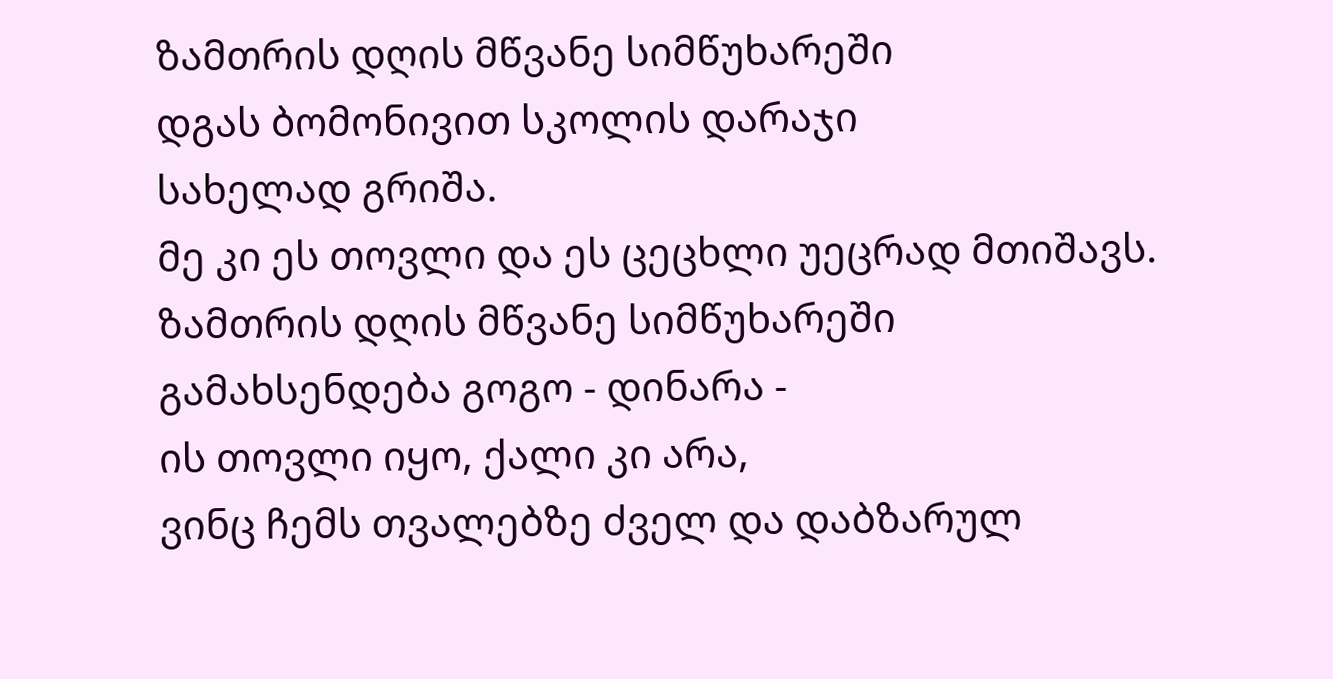ზამთრის დღის მწვანე სიმწუხარეში
დგას ბომონივით სკოლის დარაჯი
სახელად გრიშა.
მე კი ეს თოვლი და ეს ცეცხლი უეცრად მთიშავს.
ზამთრის დღის მწვანე სიმწუხარეში
გამახსენდება გოგო - დინარა -
ის თოვლი იყო, ქალი კი არა,
ვინც ჩემს თვალებზე ძველ და დაბზარულ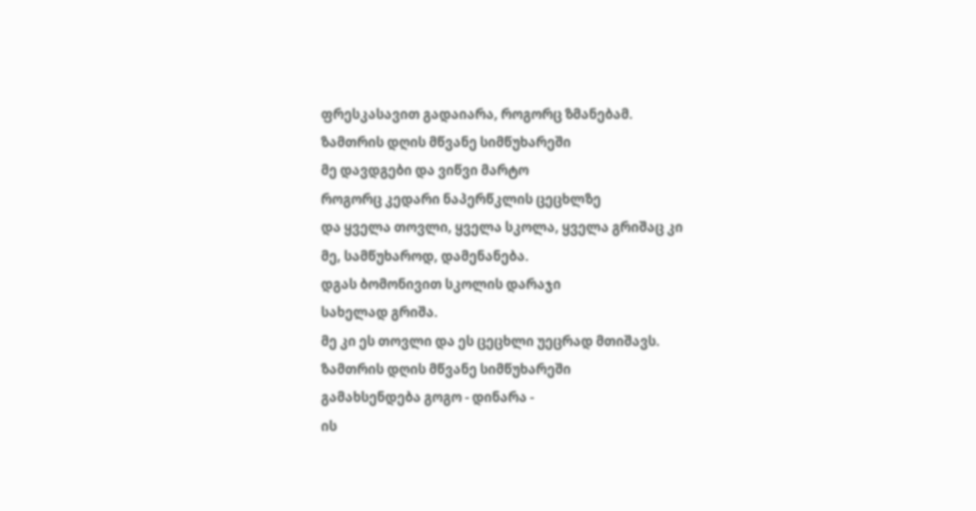ფრესკასავით გადაიარა, როგორც ზმანებამ.
ზამთრის დღის მწვანე სიმწუხარეში
მე დავდგები და ვიწვი მარტო
როგორც კედარი ნაპერწკლის ცეცხლზე
და ყველა თოვლი, ყველა სკოლა, ყველა გრიშაც კი
მე, სამწუხაროდ, დამენანება.
დგას ბომონივით სკოლის დარაჯი
სახელად გრიშა.
მე კი ეს თოვლი და ეს ცეცხლი უეცრად მთიშავს.
ზამთრის დღის მწვანე სიმწუხარეში
გამახსენდება გოგო - დინარა -
ის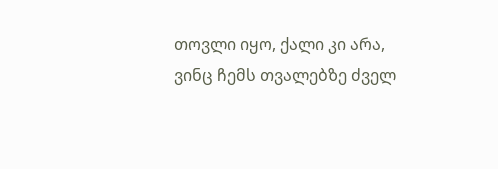თოვლი იყო, ქალი კი არა,
ვინც ჩემს თვალებზე ძველ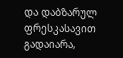და დაბზარულ
ფრესკასავით გადაიარა,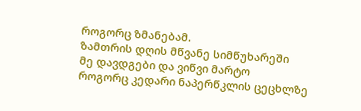როგორც ზმანებამ.
ზამთრის დღის მწვანე სიმწუხარეში
მე დავდგები და ვიწვი მარტო
როგორც კედარი ნაპერწკლის ცეცხლზე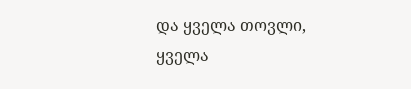და ყველა თოვლი, ყველა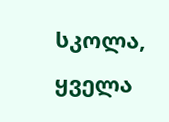სკოლა, ყველა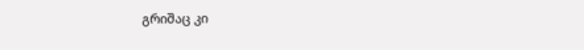გრიშაც კი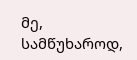მე, სამწუხაროდ,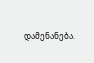დამენანება.